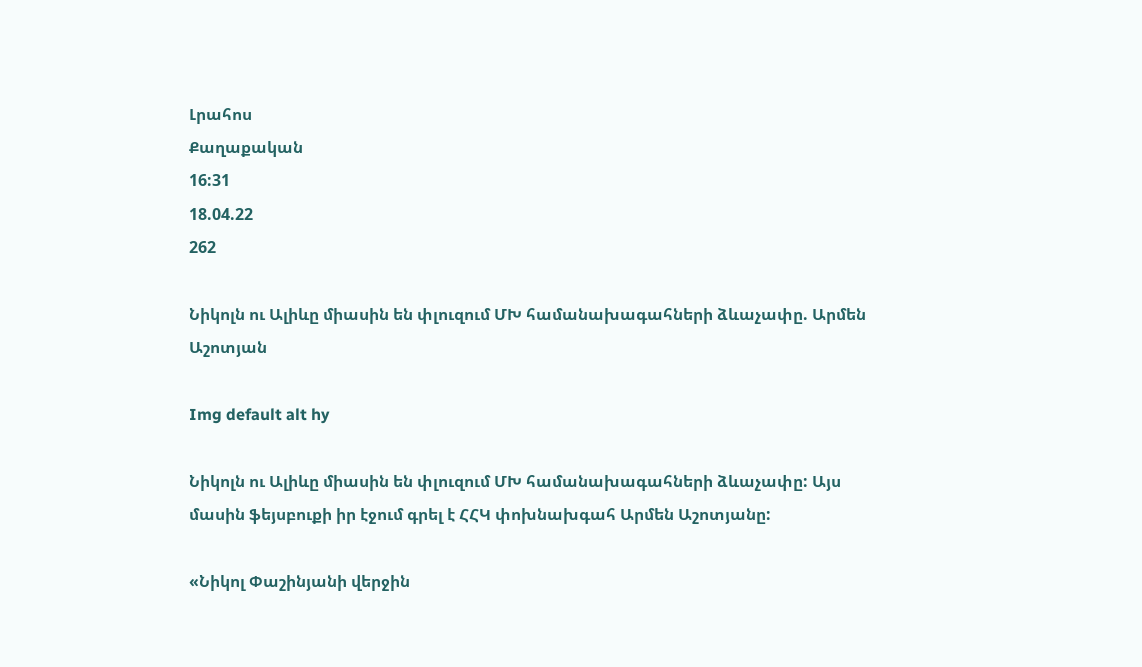Լրահոս
Քաղաքական
16:31
18.04.22
262

Նիկոլն ու Ալիևը միասին են փլուզում ՄԽ համանախագահների ձևաչափը. Արմեն Աշոտյան

Img default alt hy

Նիկոլն ու Ալիևը միասին են փլուզում ՄԽ համանախագահների ձևաչափը: Այս մասին ֆեյսբուքի իր էջում գրել է ՀՀԿ փոխնախգահ Արմեն Աշոտյանը:

«Նիկոլ Փաշինյանի վերջին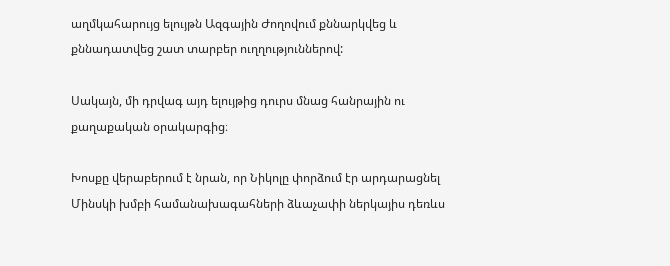աղմկահարույց ելույթն Ազգային Ժողովում քննարկվեց և քննադատվեց շատ տարբեր ուղղություններով:

Սակայն, մի դրվագ այդ ելույթից դուրս մնաց հանրային ու քաղաքական օրակարգից։

Խոսքը վերաբերում է նրան, որ Նիկոլը փորձում էր արդարացնել Մինսկի խմբի համանախագահների ձևաչափի ներկայիս դեռևս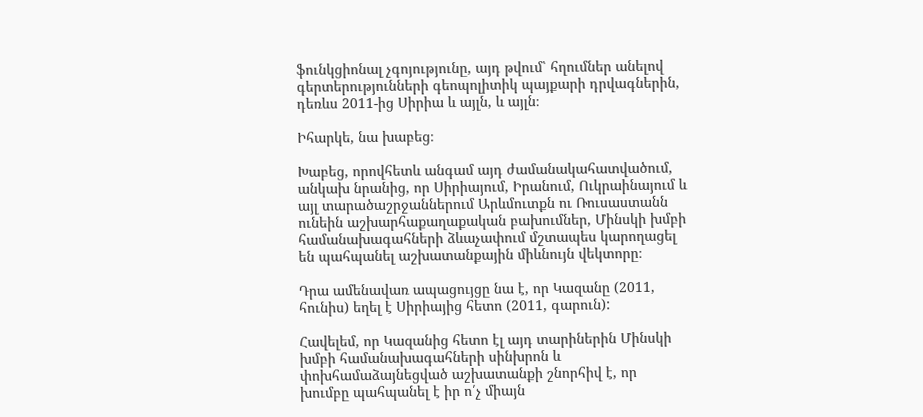ֆունկցիոնալ չգոյությունը, այդ թվում՝ հղումներ անելով գերտերությունների գեոպոլիտիկ պայքարի դրվագներին, դեռևս 2011-ից Սիրիա և այլն, և այլն։

Իհարկե, նա խաբեց։

Խաբեց, որովհետև անգամ այդ ժամանակահատվածում, անկախ նրանից, որ Սիրիայում, Իրանում, Ուկրաինայում և այլ տարածաշրջաններում Արևմուտքն ու Ռուսաստանն ունեին աշխարհաքաղաքական բախումներ, Մինսկի խմբի համանախագահների ձևաչափում մշտապես կարողացել են պահպանել աշխատանքային միևնույն վեկտորը։

Դրա ամենավառ ապացույցը նա է, որ Կազանը (2011, հունիս) եղել է Սիրիայից հետո (2011, գարուն):

Հավելեմ, որ Կազանից հետո էլ այդ տարիներին Մինսկի խմբի համանախագահների սինխրոն և փոխհամաձայնեցված աշխատանքի շնորհիվ է, որ խումբը պահպանել է իր ո՛չ միայն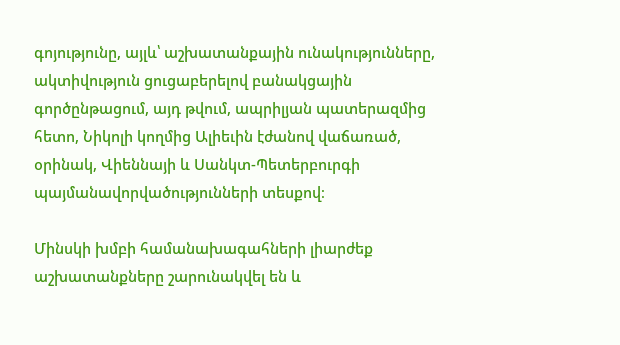գոյությունը, այլև՝ աշխատանքային ունակությունները, ակտիվություն ցուցաբերելով բանակցային գործընթացում, այդ թվում, ապրիլյան պատերազմից հետո, Նիկոլի կողմից Ալիեւին էժանով վաճառած, օրինակ, Վիեննայի և Սանկտ-Պետերբուրգի պայմանավորվածությունների տեսքով։

Մինսկի խմբի համանախագահների լիարժեք աշխատանքները շարունակվել են և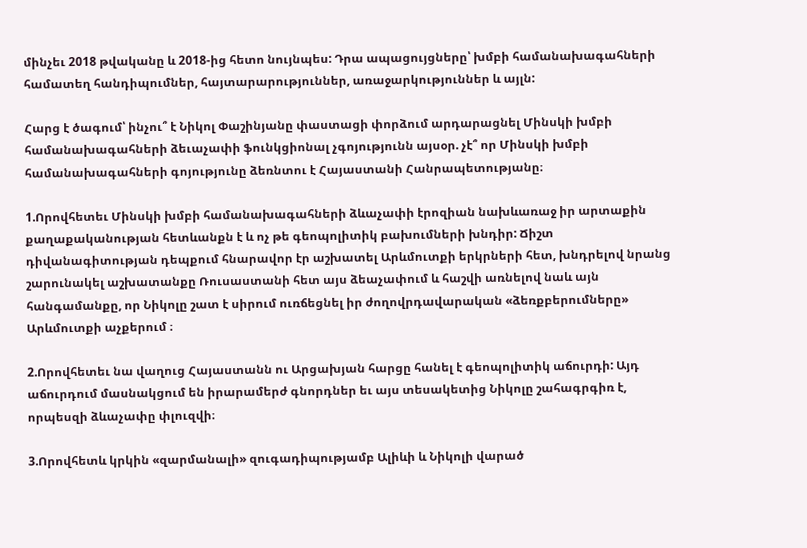մինչեւ 2018 թվականը և 2018-ից հետո նույնպես: Դրա ապացույցները՝ խմբի համանախագահների համատեղ հանդիպումներ, հայտարարություններ, առաջարկություններ և այլն:

Հարց է ծագում՝ ինչու՞ է Նիկոլ Փաշինյանը փաստացի փորձում արդարացնել Մինսկի խմբի համանախագահների ձեւաչափի ֆունկցիոնալ չգոյությունն այսօր. չէ՞ որ Մինսկի խմբի համանախագահների գոյությունը ձեռնտու է Հայաստանի Հանրապետությանը։

1.Որովհետեւ Մինսկի խմբի համանախագահների ձևաչափի էրոզիան նախևառաջ իր արտաքին քաղաքականության հետևանքն է և ոչ թե գեոպոլիտիկ բախումների խնդիր: Ճիշտ դիվանագիտության դեպքում հնարավոր էր աշխատել Արևմուտքի երկրների հետ, խնդրելով նրանց շարունակել աշխատանքը Ռուսաստանի հետ այս ձեաչափում և հաշվի առնելով նաև այն հանգամանքը, որ Նիկոլը շատ է սիրում ուռճեցնել իր ժողովրդավարական «ձեռքբերումները» Արևմուտքի աչքերում ։

2.Որովհետեւ նա վաղուց Հայաստանն ու Արցախյան հարցը հանել է գեոպոլիտիկ աճուրդի: Այդ աճուրդում մասնակցում են իրարամերժ գնորդներ եւ այս տեսակետից Նիկոլը շահագրգիռ է, որպեսզի ձևաչափը փլուզվի։

3.Որովհետև կրկին «զարմանալի» զուգադիպությամբ Ալիևի և Նիկոլի վարած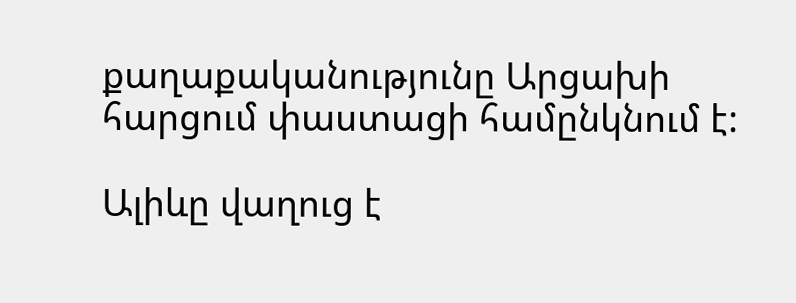քաղաքականությունը Արցախի հարցում փաստացի համընկնում է:

Ալիևը վաղուց է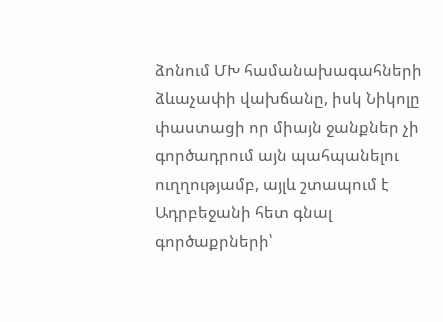ձոնում ՄԽ համանախագահների ձևաչափի վախճանը, իսկ Նիկոլը փաստացի որ միայն ջանքներ չի գործադրում այն պահպանելու ուղղությամբ, այլև շտապում է Ադրբեջանի հետ գնալ գործաքրների՝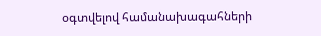օգտվելով համանախագահների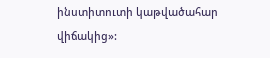ինստիտուտի կաթվածահար վիճակից»: